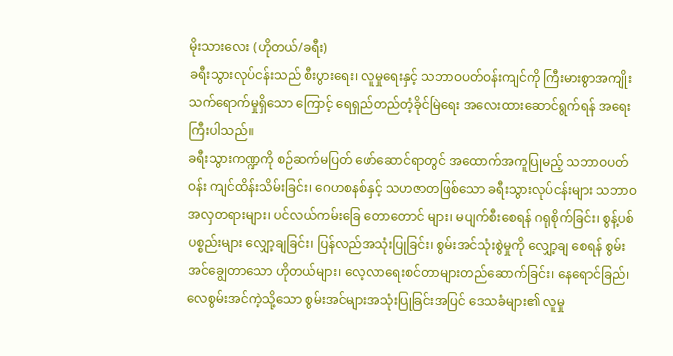မိုးသားလေး (ဟိုတယ်/ခရီး)
ခရီးသွားလုပ်ငန်းသည် စီးပွားရေး၊ လူမှုရေးနှင့် သဘာဝပတ်ဝန်းကျင်ကို ကြီးမားစွာအကျိုးသက်ရောက်မှုရှိသော ကြောင့် ရေရှည်တည်တံ့ခိုင်မြဲရေး အလေးထားဆောင်ရွက်ရန် အရေးကြီးပါသည်။
ခရီးသွားကဏ္ဍကို စဉ်ဆက်မပြတ် ဖော်ဆောင်ရာတွင် အထောက်အကူပြုမည့် သဘာဝပတ်ဝန်း ကျင်ထိန်းသိမ်းခြင်း၊ ဂေဟစနစ်နှင့် သဟဇာတဖြစ်သော ခရီးသွားလုပ်ငန်းများ သဘာဝအလှတရားများ၊ ပင်လယ်ကမ်းခြေ တောတောင် များ၊ မပျက်စီးစေရန် ဂရုစိုက်ခြင်း၊ စွန့်ပစ်ပစ္စည်းများ လျှော့ချခြင်း၊ ပြန်လည်အသုံးပြုခြင်း၊ စွမ်းအင်သုံးစွဲမှုကို လျှော့ချ စေရန် စွမ်းအင်ချွေတာသော ဟိုတယ်များ၊ လေ့လာရေးစင်တာများတည်ဆောက်ခြင်း၊ နေရောင်ခြည်၊ လေစွမ်းအင်ကဲ့သို့သော စွမ်းအင်များအသုံးပြုခြင်းအပြင် ဒေသခံများ၏ လူမှု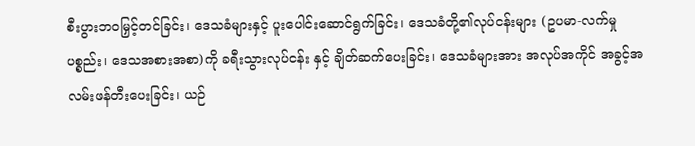စီးပွားဘဝမြှင့်တင်ခြင်း၊ ဒေသခံများနှင့် ပူးပေါင်းဆောင်ရွက်ခြင်း၊ ဒေသခံတို့၏လုပ်ငန်းများ (ဥပမာ-လက်မှုပစ္စည်း၊ ဒေသအစားအစာ)ကို ခရီးသွားလုပ်ငန်း နှင့် ချိတ်ဆက်ပေးခြင်း၊ ဒေသခံများအား အလုပ်အကိုင် အခွင့်အလမ်းဖန်တီးပေးခြင်း၊ ယဉ်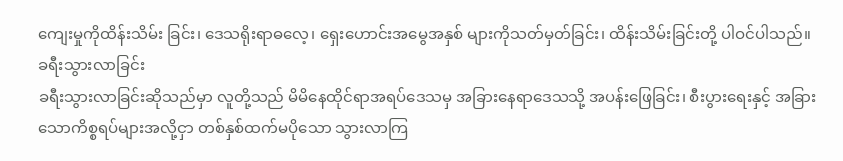ကျေးမှုကိုထိန်းသိမ်း ခြင်း၊ ဒေသရိုးရာဓလေ့၊ ရှေးဟောင်းအမွေအနှစ် များကိုသတ်မှတ်ခြင်း၊ ထိန်းသိမ်းခြင်းတို့ ပါဝင်ပါသည်။
ခရီးသွားလာခြင်း
ခရီးသွားလာခြင်းဆိုသည်မှာ လူတို့သည် မိမိနေထိုင်ရာအရပ်ဒေသမှ အခြားနေရာဒေသသို့ အပန်းဖြေခြင်း၊ စီးပွားရေးနှင့် အခြားသောကိစ္စရပ်များအလို့ငှာ တစ်နှစ်ထက်မပိုသော သွားလာကြ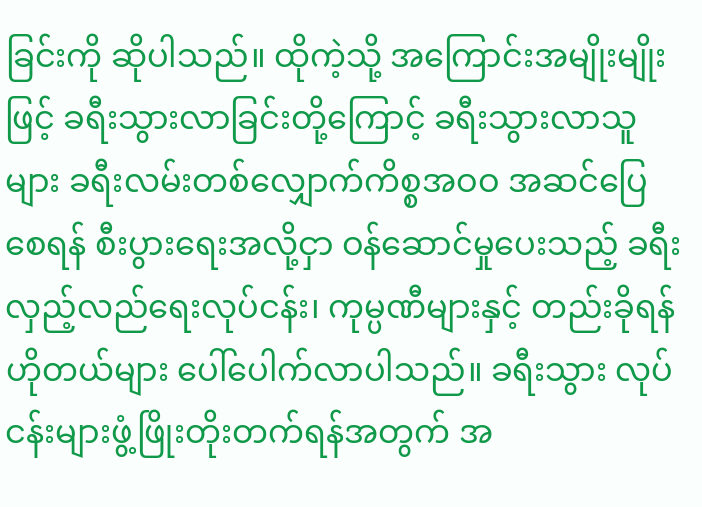ခြင်းကို ဆိုပါသည်။ ထိုကဲ့သို့ အကြောင်းအမျိုးမျိုးဖြင့် ခရီးသွားလာခြင်းတို့ကြောင့် ခရီးသွားလာသူများ ခရီးလမ်းတစ်လျှောက်ကိစ္စအဝဝ အဆင်ပြေစေရန် စီးပွားရေးအလို့ငှာ ဝန်ဆောင်မှုပေးသည့် ခရီးလှည့်လည်ရေးလုပ်ငန်း၊ ကုမ္ပဏီများနှင့် တည်းခိုရန် ဟိုတယ်များ ပေါ်ပေါက်လာပါသည်။ ခရီးသွား လုပ်ငန်းများဖွံ့ဖြိုးတိုးတက်ရန်အတွက် အ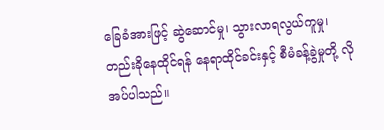ခြေခံအားဖြင့် ဆွဲဆောင်မှု၊ သွားလာရလွယ်ကူမှု၊ တည်းခိုနေထိုင်ရန် နေရာထိုင်ခင်းနှင့် စီမံခန့်ခွဲမှုတို့ လိုအပ်ပါသည်။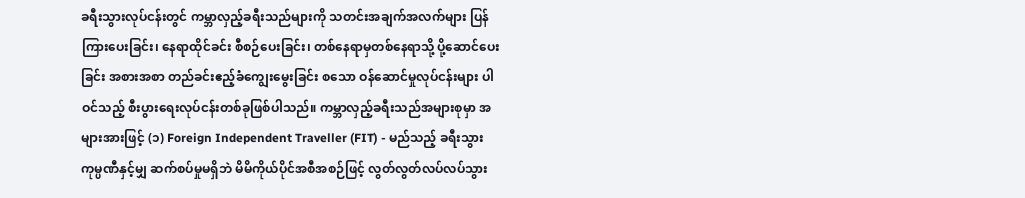ခရီးသွားလုပ်ငန်းတွင် ကမ္ဘာလှည့်ခရီးသည်များကို သတင်းအချက်အလက်များ ပြန်ကြားပေးခြင်း၊ နေရာထိုင်ခင်း စီစဉ်ပေးခြင်း၊ တစ်နေရာမှတစ်နေရာသို့ ပို့ဆောင်ပေးခြင်း အစားအစာ တည်ခင်းဧည့်ခံကျွေးမွေးခြင်း စသော ဝန်ဆောင်မှုလုပ်ငန်းများ ပါဝင်သည့် စီးပွားရေးလုပ်ငန်းတစ်ခုဖြစ်ပါသည်။ ကမ္ဘာလှည့်ခရီးသည်အများစုမှာ အများအားဖြင့် (၁) Foreign Independent Traveller (FIT) - မည်သည့် ခရီးသွားကုမ္ပဏီနှင့်မျှ ဆက်စပ်မှုမရှိဘဲ မိမိကိုယ်ပိုင်အစီအစဉ်ဖြင့် လွတ်လွတ်လပ်လပ်သွား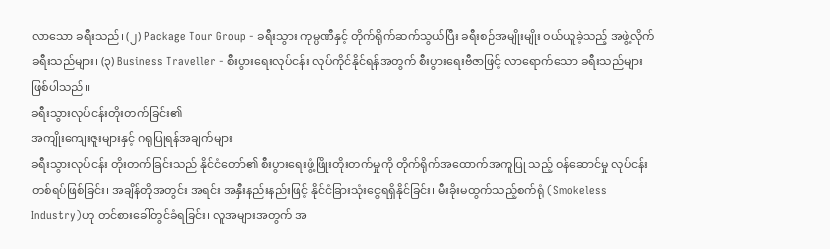လာသော ခရီးသည်၊ (၂) Package Tour Group - ခရီးသွား ကုမ္ပဏီနှင့် တိုက်ရိုက်ဆက်သွယ်ပြီး ခရီးစဉ်အမျိုးမျိုး ဝယ်ယူခဲ့သည့် အဖွဲ့လိုက်ခရီးသည်များ၊ (၃) Business Traveller - စီးပွားရေးလုပ်ငန်း လုပ်ကိုင်နိုင်ရန်အတွက် စီးပွားရေးဗီဇာဖြင့် လာရောက်သော ခရီးသည်များ ဖြစ်ပါသည်။
ခရီးသွားလုပ်ငန်းတိုးတက်ခြင်း၏
အကျိုးကျေးဇူးများနှင့် ဂရုပြုရန်အချက်များ
ခရီးသွားလုပ်ငန်း တိုးတက်ခြင်းသည် နိုင်ငံတော်၏ စီးပွားရေးဖွံ့ဖြိုးတိုးတက်မှုကို တိုက်ရိုက်အထောက်အကူပြု သည့် ဝန်ဆောင်မှု လုပ်ငန်းတစ်ရပ်ဖြစ်ခြင်း၊ အချိန်တိုအတွင်း အရင်း အနှီးနည်းနည်းဖြင့် နိုင်ငံခြားသုံးငွေရရှိနိုင်ခြင်း၊ မီးခိုးမထွက်သည့်စက်ရုံ (Smokeless Industry)ဟု တင်စားခေါ်တွင်ခံရခြင်း၊ လူအများအတွက် အ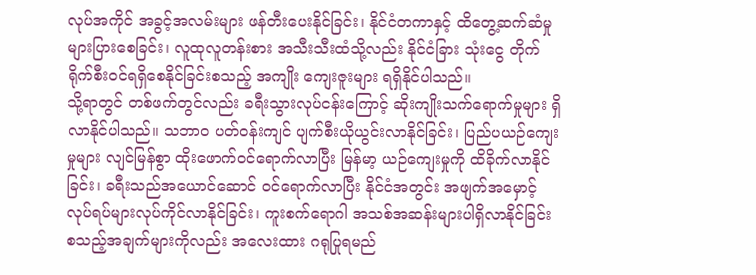လုပ်အကိုင် အခွင့်အလမ်းများ ဖန်တီးပေးနိုင်ခြင်း၊ နိုင်ငံတကာနှင့် ထိတွေ့ဆက်ဆံမှုများပြားစေခြင်း၊ လူထုလူတန်းစား အသီးသီးထံသို့လည်း နိုင်ငံခြား သုံးငွေ တိုက်ရိုက်စီးဝင်ရရှိစေနိုင်ခြင်းစသည့် အကျိုး ကျေးဇူးများ ရရှိနိုင်ပါသည်။
သို့ရာတွင် တစ်ဖက်တွင်လည်း ခရီးသွားလုပ်ငန်းကြောင့် ဆိုးကျိုးသက်ရောက်မှုများ ရှိလာနိုင်ပါသည်။ သဘာဝ ပတ်ဝန်းကျင် ပျက်စီးယိုယွင်းလာနိုင်ခြင်း၊ ပြည်ပယဉ်ကျေးမှုများ လျင်မြန်စွာ ထိုးဖောက်ဝင်ရောက်လာပြီး မြန်မာ့ ယဉ်ကျေးမှုကို ထိခိုက်လာနိုင်ခြင်း၊ ခရီးသည်အယောင်ဆောင် ဝင်ရောက်လာပြီး နိုင်ငံအတွင်း အဖျက်အမှောင့် လုပ်ရပ်များလုပ်ကိုင်လာနိုင်ခြင်း၊ ကူးစက်ရောဂါ အသစ်အဆန်းများပါရှိလာနိုင်ခြင်း စသည့်အချက်များကိုလည်း အလေးထား ဂရုပြုရမည်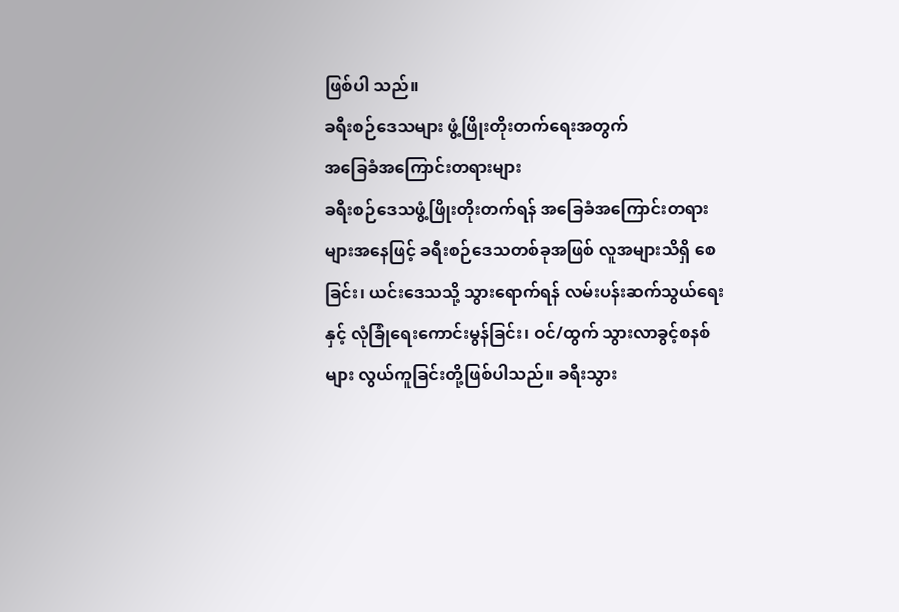ဖြစ်ပါ သည်။
ခရီးစဉ်ဒေသများ ဖွံ့ဖြိုးတိုးတက်ရေးအတွက်
အခြေခံအကြောင်းတရားများ
ခရီးစဉ်ဒေသဖွံ့ဖြိုးတိုးတက်ရန် အခြေခံအကြောင်းတရားများအနေဖြင့် ခရီးစဉ်ဒေသတစ်ခုအဖြစ် လူအများသိရှိ စေခြင်း၊ ယင်းဒေသသို့ သွားရောက်ရန် လမ်းပန်းဆက်သွယ်ရေးနှင့် လုံခြုံရေးကောင်းမွန်ခြင်း၊ ဝင်/ထွက် သွားလာခွင့်စနစ်များ လွယ်ကူခြင်းတို့ဖြစ်ပါသည်။ ခရီးသွား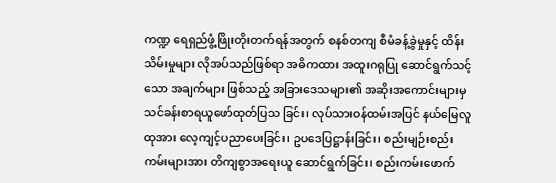ကဏ္ဍ ရေရှည်ဖွံ့ဖြိုးတိုးတက်ရန်အတွက် စနစ်တကျ စီမံခန့်ခွဲမှုနှင့် ထိန်းသိမ်းမှုများ လိုအပ်သည်ဖြစ်ရာ အဓိကထား အထူးဂရုပြု ဆောင်ရွက်သင့်သော အချက်များ ဖြစ်သည့် အခြားဒေသများ၏ အဆိုးအကောင်းများမှ သင်ခန်းစာရယူဖော်ထုတ်ပြသ ခြင်း၊ လုပ်သားဝန်ထမ်းအပြင် နယ်မြေလူထုအား လေ့ကျင့်ပညာပေးခြင်း၊ ဥပဒေပြဋ္ဌာန်းခြင်း၊ စည်းမျဉ်းစည်းကမ်းများအား တိကျစွာအရေးယူ ဆောင်ရွက်ခြင်း၊ စည်းကမ်းဖောက်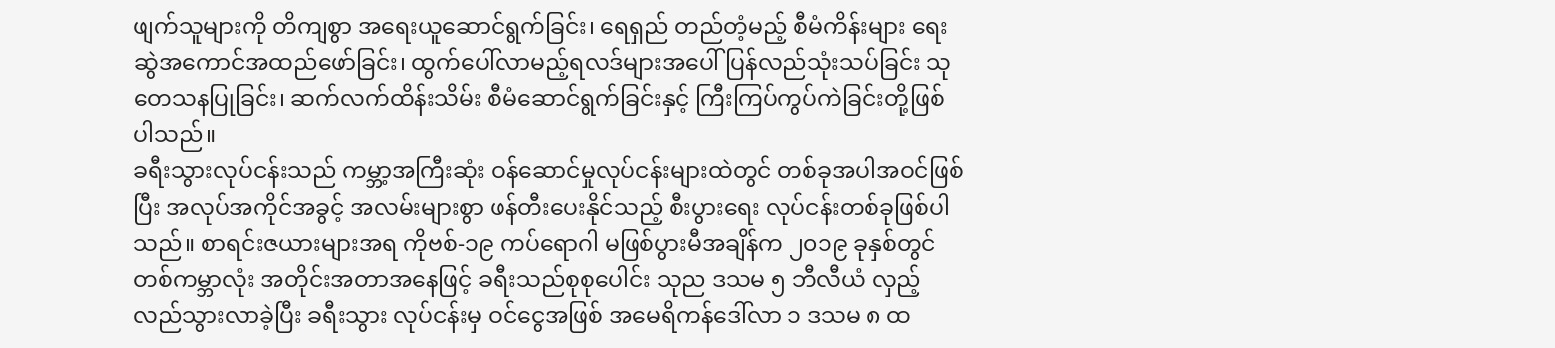ဖျက်သူများကို တိကျစွာ အရေးယူဆောင်ရွက်ခြင်း၊ ရေရှည် တည်တံ့မည့် စီမံကိန်းများ ရေးဆွဲအကောင်အထည်ဖော်ခြင်း၊ ထွက်ပေါ်လာမည့်ရလဒ်များအပေါ် ပြန်လည်သုံးသပ်ခြင်း သုတေသနပြုခြင်း၊ ဆက်လက်ထိန်းသိမ်း စီမံဆောင်ရွက်ခြင်းနှင့် ကြီးကြပ်ကွပ်ကဲခြင်းတို့ဖြစ်ပါသည်။
ခရီးသွားလုပ်ငန်းသည် ကမ္ဘာ့အကြီးဆုံး ဝန်ဆောင်မှုလုပ်ငန်းများထဲတွင် တစ်ခုအပါအဝင်ဖြစ်ပြီး အလုပ်အကိုင်အခွင့် အလမ်းများစွာ ဖန်တီးပေးနိုင်သည့် စီးပွားရေး လုပ်ငန်းတစ်ခုဖြစ်ပါသည်။ စာရင်းဇယားများအရ ကိုဗစ်-၁၉ ကပ်ရောဂါ မဖြစ်ပွားမီအချိန်က ၂၀၁၉ ခုနှစ်တွင် တစ်ကမ္ဘာလုံး အတိုင်းအတာအနေဖြင့် ခရီးသည်စုစုပေါင်း သုည ဒသမ ၅ ဘီလီယံ လှည့်လည်သွားလာခဲ့ပြီး ခရီးသွား လုပ်ငန်းမှ ဝင်ငွေအဖြစ် အမေရိကန်ဒေါ်လာ ၁ ဒသမ ၈ ထ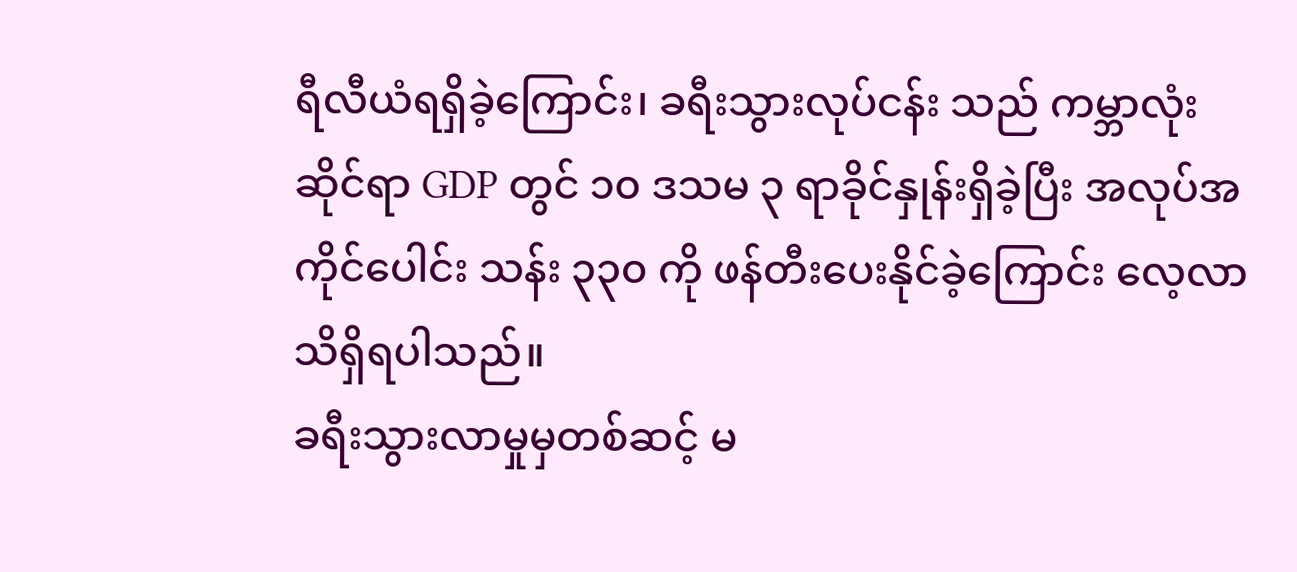ရီလီယံရရှိခဲ့ကြောင်း၊ ခရီးသွားလုပ်ငန်း သည် ကမ္ဘာလုံးဆိုင်ရာ GDP တွင် ၁၀ ဒသမ ၃ ရာခိုင်နှုန်းရှိခဲ့ပြီး အလုပ်အကိုင်ပေါင်း သန်း ၃၃၀ ကို ဖန်တီးပေးနိုင်ခဲ့ကြောင်း လေ့လာသိရှိရပါသည်။
ခရီးသွားလာမှုမှတစ်ဆင့် မ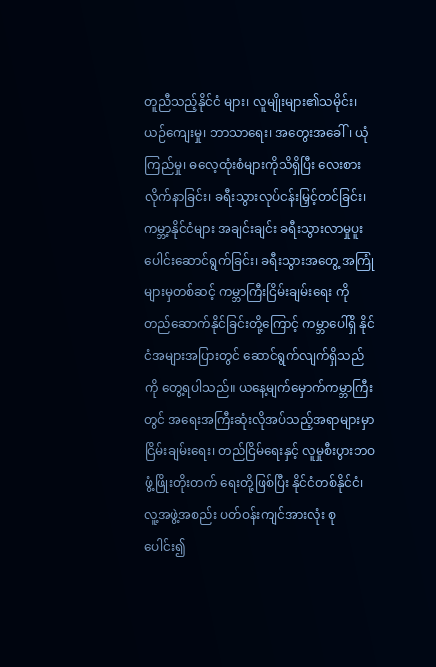တူညီသည့်နိုင်ငံ များ၊ လူမျိုးများ၏သမိုင်း၊ ယဉ်ကျေးမှု၊ ဘာသာရေး၊ အတွေးအခေါ်၊ ယုံကြည်မှု၊ ဓလေ့ထုံးစံများကိုသိရှိပြီး လေးစားလိုက်နာခြင်း၊ ခရီးသွားလုပ်ငန်းမြှင့်တင်ခြင်း၊ ကမ္ဘာ့နိုင်ငံများ အချင်းချင်း ခရီးသွားလာမှုပူးပေါင်းဆောင်ရွက်ခြင်း၊ ခရီးသွားအတွေ့ အကြုံများမှတစ်ဆင့် ကမ္ဘာကြီးငြိမ်းချမ်းရေး ကို တည်ဆောက်နိုင်ခြင်းတို့ကြောင့် ကမ္ဘာပေါ်ရှိ နိုင်ငံအများအပြားတွင် ဆောင်ရွက်လျက်ရှိသည်ကို တွေ့ရပါသည်။ ယနေ့မျက်မှောက်ကမ္ဘာကြီးတွင် အရေးအကြီးဆုံးလိုအပ်သည့်အရာများမှာ ငြိမ်းချမ်းရေး၊ တည်ငြိမ်ရေးနှင့် လူမှုစီးပွားဘဝဖွံ့ဖြိုးတိုးတက် ရေးတို့ဖြစ်ပြီး နိုင်ငံတစ်နိုင်ငံ၊ လူ့အဖွဲ့အစည်း ပတ်ဝန်းကျင်အားလုံး စုပေါင်း၍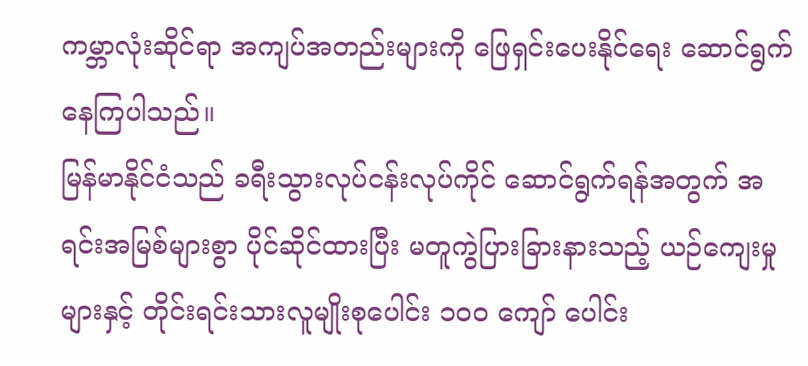ကမ္ဘာလုံးဆိုင်ရာ အကျပ်အတည်းများကို ဖြေရှင်းပေးနိုင်ရေး ဆောင်ရွက်နေကြပါသည်။
မြန်မာနိုင်ငံသည် ခရီးသွားလုပ်ငန်းလုပ်ကိုင် ဆောင်ရွက်ရန်အတွက် အရင်းအမြစ်များစွာ ပိုင်ဆိုင်ထားပြီး မတူကွဲပြားခြားနားသည့် ယဉ်ကျေးမှုများနှင့် တိုင်းရင်းသားလူမျိုးစုပေါင်း ၁၀၀ ကျော် ပေါင်း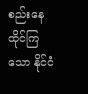စည်းနေထိုင်ကြသော နိုင်ငံ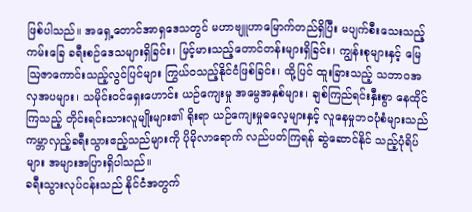ဖြစ်ပါသည်။ အရှေ့တောင်အာရှဒေသတွင် မဟာဗျူဟာမြောက်တည်ရှိပြီး မပျက်စီးသေးသည့် ကမ်းခြေ ခရီးစဉ်ဒေသများရှိခြင်း၊ မြင့်မားသည့်တောင်တန်းများရှိခြင်း၊ ကျွန်းစုများနှင့် မြေဩဇာကောင်းသည့်လွင်ပြင်များ ကြွယ်ဝသည့်နိုင်ငံဖြစ်ခြင်း၊ ထို့ပြင် ထူးခြားသည့် သဘာဝအလှအပများ၊ သမိုင်းဝင်ရှေးဟောင်း ယဉ်ကျေးမှု အမွေအနှစ်များ၊ ချစ်ကြည်ရင်းနှီးစွာ နေထိုင်ကြသည့် တိုင်းရင်းသားလူမျိုးများ၏ ရိုးရာ ယဉ်ကျေးမှုဓလေ့များနှင့် လူနေမှုဘဝပုံစံများသည် ကမ္ဘာလှည့်ခရီးသွားဧည့်သည်များကို ပိုမိုလာရောက် လည်ပတ်ကြရန် ဆွဲဆောင်နိုင် သည့်ပုံရိပ်များ အများအပြားရှိပါသည်။
ခရီးသွားလုပ်ငန်းသည် နိုင်ငံအတွက်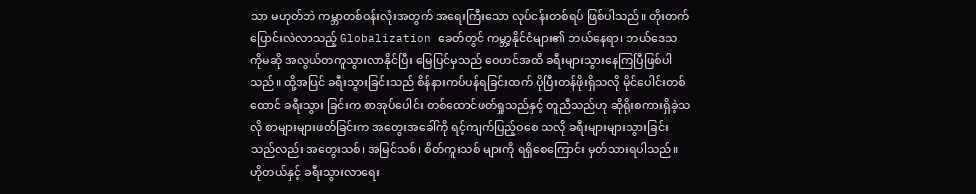သာ မဟုတ်ဘဲ ကမ္ဘာတစ်ဝန်းလုံးအတွက် အရေးကြီးသော လုပ်ငန်းတစ်ရပ် ဖြစ်ပါသည်။ တိုးတက်ပြောင်းလဲလာသည့် Globalization ခေတ်တွင် ကမ္ဘာ့နိုင်ငံများ၏ ဘယ်နေရာ၊ ဘယ်ဒေသ ကိုမဆို အလွယ်တကူသွားလာနိုင်ပြီး မြေပြင်မှသည် ဝေဟင်အထိ ခရီးများသွားနေကြပြီဖြစ်ပါသည်။ ထို့အပြင် ခရီးသွားခြင်းသည် စိန်နားကပ်ပန်ရခြင်းထက် ပိုပြီးတန်ဖိုးရှိသလို မိုင်ပေါင်းတစ်ထောင် ခရီးသွား ခြင်းက စာအုပ်ပေါင်း တစ်ထောင်ဖတ်ရှုသည်နှင့် တူညီသည်ဟု ဆိုရိုးစကားရှိခဲ့သလို စာများများဖတ်ခြင်းက အတွေးအခေါ်ကို ရင့်ကျက်ပြည့်ဝစေ သလို ခရီးများများသွားခြင်းသည်လည်း အတွေးသစ်၊ အမြင်သစ်၊ စိတ်ကူးသစ် များကို ရရှိစေကြောင်း မှတ်သားရပါသည်။
ဟိုတယ်နှင့် ခရီးသွားလာရေး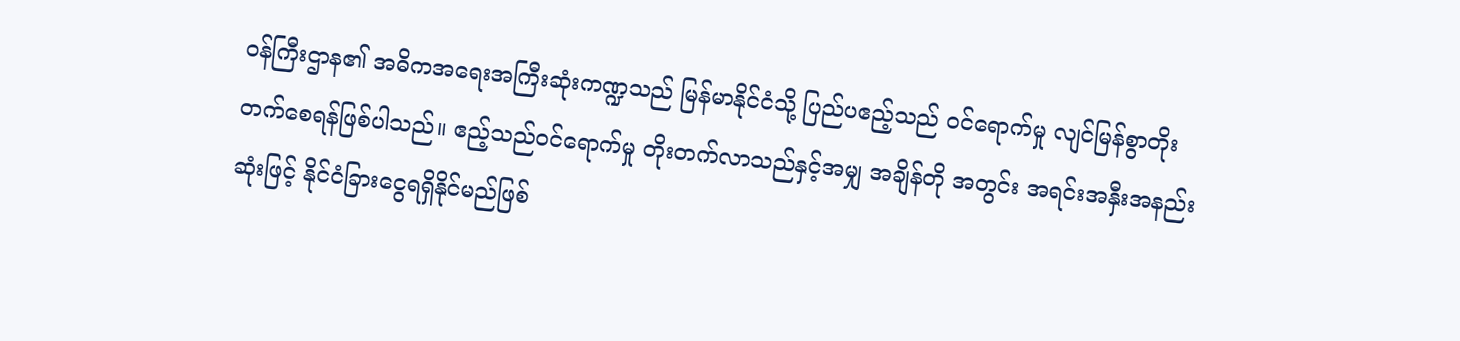ဝန်ကြီးဌာန၏ အဓိကအရေးအကြီးဆုံးကဏ္ဍသည် မြန်မာနိုင်ငံသို့ ပြည်ပဧည့်သည် ဝင်ရောက်မှု လျင်မြန်စွာတိုးတက်စေရန်ဖြစ်ပါသည်။ ဧည့်သည်ဝင်ရောက်မှု တိုးတက်လာသည်နှင့်အမျှ အချိန်တို အတွင်း အရင်းအနှီးအနည်းဆုံးဖြင့် နိုင်ငံခြားငွေရရှိနိုင်မည်ဖြစ်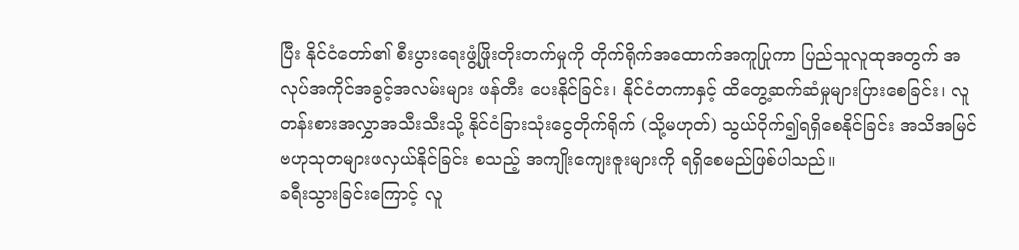ပြီး နိုင်ငံတော်၏ စီးပွားရေးဖွံ့ဖြိုးတိုးတက်မှုကို တိုက်ရိုက်အထောက်အကူပြုကာ ပြည်သူလူထုအတွက် အလုပ်အကိုင်အခွင့်အလမ်းများ ဖန်တီး ပေးနိုင်ခြင်း၊ နိုင်ငံတကာနှင့် ထိတွေ့ဆက်ဆံမှုများပြားစေခြင်း၊ လူတန်းစားအလွှာအသီးသီးသို့ နိုင်ငံခြားသုံးငွေတိုက်ရိုက် (သို့မဟုတ်) သွယ်ဝိုက်၍ရရှိစေနိုင်ခြင်း အသိအမြင်ဗဟုသုတများဖလှယ်နိုင်ခြင်း စသည့် အကျိုးကျေးဇူးများကို ရရှိစေမည်ဖြစ်ပါသည်။
ခရီးသွားခြင်းကြောင့် လူ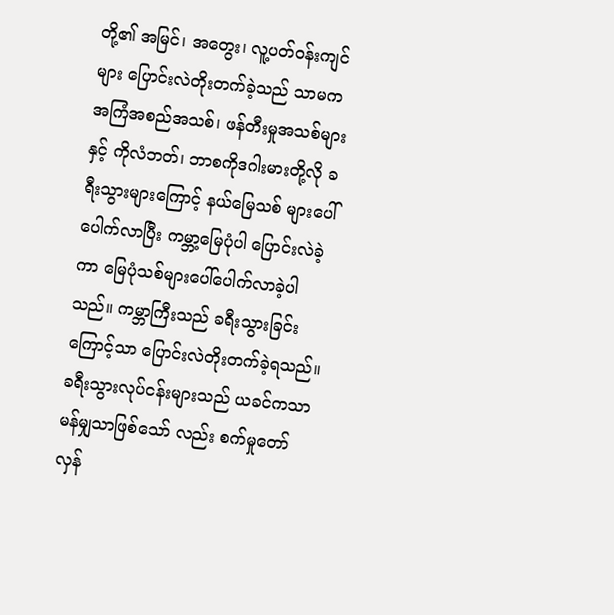တို့၏ အမြင်၊ အတွေး၊ လူ့ပတ်ဝန်းကျင်များ ပြောင်းလဲတိုးတက်ခဲ့သည် သာမက အကြံအစည်အသစ်၊ ဖန်တီးမှုအသစ်များနှင့် ကိုလံဘတ်၊ ဘာစကိုဒဂါးမားတို့လို ခရီးသွားများကြောင့် နယ်မြေသစ် များပေါ်ပေါက်လာပြီး ကမ္ဘာ့မြေပုံပါ ပြောင်းလဲခဲ့ကာ မြေပုံသစ်များပေါ်ပေါက်လာခဲ့ပါသည်။ ကမ္ဘာကြီးသည် ခရီးသွားခြင်းကြောင့်သာ ပြောင်းလဲတိုးတက်ခဲ့ရသည်။ ခရီးသွားလုပ်ငန်းများသည် ယခင်ကသာမန်မျှသာဖြစ်သော် လည်း စက်မှုတော်လှန်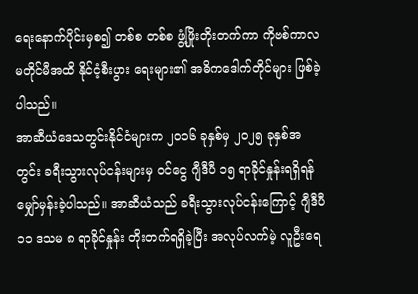ရေးနောက်ပိုင်းမှစ၍ တစ်စ တစ်စ ဖွံ့ဖြိုးတိုးတက်ကာ ကိုဗစ်ကာလမတိုင်မီအထိ နိုင်ငံ့စီးပွား ရေးများ၏ အဓိကဒေါက်တိုင်များ ဖြစ်ခဲ့ပါသည်။
အာဆီယံဒေသတွင်းနိုင်ငံများက ၂၀၁၆ ခုနှစ်မှ ၂၀၂၅ ခုနှစ်အတွင်း ခရီးသွားလုပ်ငန်းများမှ ဝင်ငွေ ဂျီဒီပီ ၁၅ ရာခိုင်နှုန်းရရှိရန် မျှော်မှန်းခဲ့ပါသည်။ အာဆီယံသည် ခရီးသွားလုပ်ငန်းကြောင့် ဂျီဒီပီ ၁၁ ဒသမ ၈ ရာခိုင်နှုန်း တိုးတက်ရရှိခဲ့ပြီး အလုပ်လက်မဲ့ လူဦးရေ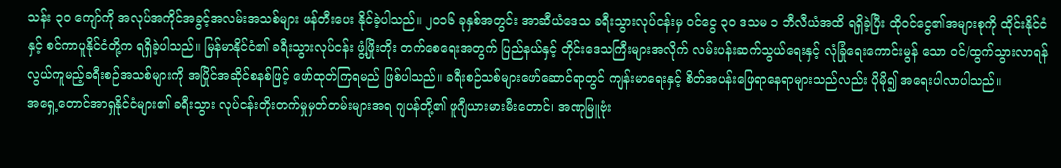သန်း ၃၀ ကျော်ကို အလုပ်အကိုင်အခွင့်အလမ်းအသစ်များ ဖန်တီးပေး နိုင်ခဲ့ပါသည်။ ၂၀၁၆ ခုနှစ်အတွင်း အာဆီယံဒေသ ခရီးသွားလုပ်ငန်းမှ ဝင်ငွေ ၃၀ ဒသမ ၁ ဘီလီယံအထိ ရရှိခဲ့ပြီး ထိုဝင်ငွေ၏အများစုကို ထိုင်းနိုင်ငံနှင့် စင်ကာပူနိုင်ငံတို့က ရရှိခဲ့ပါသည်။ မြန်မာနိုင်ငံ၏ ခရီးသွားလုပ်ငန်း ဖွံ့ဖြိုးတိုး တက်စေရေးအတွက် ပြည်နယ်နှင့် တိုင်းဒေသကြီးများအလိုက် လမ်းပန်းဆက်သွယ်ရေးနှင့် လုံခြုံရေးကောင်းမွန် သော ဝင်/ထွက်သွားလာရန် လွယ်ကူမည့်ခရီးစဉ်အသစ်များကို အပြိုင်အဆိုင်စနစ်ဖြင့် ဖော်ထုတ်ကြရမည် ဖြစ်ပါသည်။ ခရီးစဉ်သစ်များဖော်ဆောင်ရာတွင် ကျန်းမာရေးနှင့် စိတ်အပန်းဖြေရာနေရာများသည်လည်း ပိုမို၍ အရေးပါလာပါသည်။
အရှေ့တောင်အာရှနိုင်ငံများ၏ ခရီးသွား လုပ်ငန်းတိုးတက်မှုမှတ်တမ်းများအရ ဂျပန်တို့၏ ဖူဂျီယားမားမီးတောင်၊ အဏုမြူဗုံး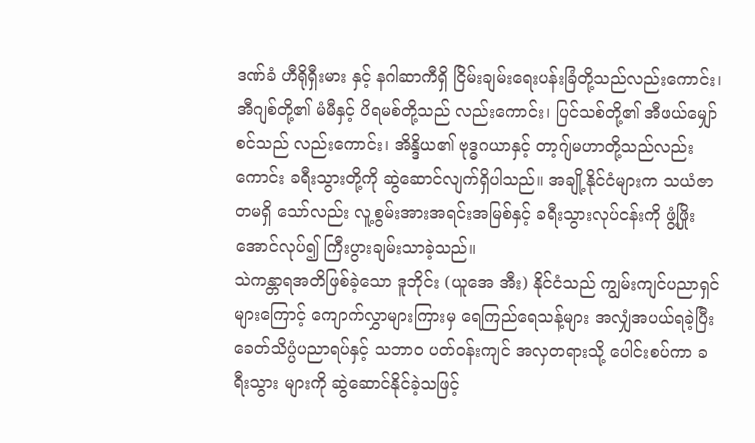ဒဏ်ခံ ဟီရိုရှီးမား နှင့် နဂါဆာကီရှိ ငြိမ်းချမ်းရေးပန်းခြံတို့သည်လည်းကောင်း၊ အီဂျစ်တို့၏ မံမီနှင့် ပိရမစ်တို့သည် လည်းကောင်း၊ ပြင်သစ်တို့၏ အီဖယ်မျှော်စင်သည် လည်းကောင်း၊ အိန္ဒိယ၏ ဗုဒ္ဓဂယာနှင့် တာ့ဂျ်မဟာတို့သည်လည်းကောင်း ခရီးသွားတို့ကို ဆွဲဆောင်လျက်ရှိပါသည်။ အချို့နိုင်ငံများက သယံဇာတမရှိ သော်လည်း လူ့စွမ်းအားအရင်းအမြစ်နှင့် ခရီးသွားလုပ်ငန်းကို ဖွံ့ဖြိုးအောင်လုပ်၍ ကြီးပွားချမ်းသာခဲ့သည်။
သဲကန္တာရအတိဖြစ်ခဲ့သော ဒူဘိုင်း (ယူအေ အီး) နိုင်ငံသည် ကျွမ်းကျင်ပညာရှင်များကြောင့် ကျောက်လွှာများကြားမှ ရေကြည်ရေသန့်များ အလျှံအပယ်ရခဲ့ပြီး ခေတ်သိပ္ပံပညာရပ်နှင့် သဘာဝ ပတ်ဝန်းကျင် အလှတရားသို့ ပေါင်းစပ်ကာ ခရီးသွား များကို ဆွဲဆောင်နိုင်ခဲ့သဖြင့်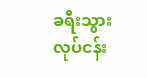ခရီးသွားလုပ်ငန်း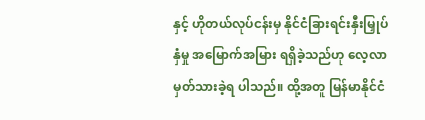နှင့် ဟိုတယ်လုပ်ငန်းမှ နိုင်ငံခြားရင်းနှီးမြှုပ်နှံမှု အမြောက်အမြား ရရှိခဲ့သည်ဟု လေ့လာမှတ်သားခဲ့ရ ပါသည်။ ထို့အတူ မြန်မာနိုင်ငံ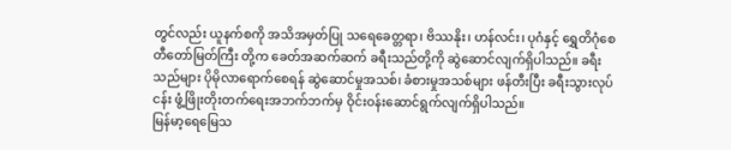တွင်လည်း ယူနက်စကို အသိအမှတ်ပြု သရေခေတ္တရာ၊ ဗိဿနိုး၊ ဟန်လင်း၊ ပုဂံနှင့် ရွှေတိဂုံစေတီတော်မြတ်ကြီး တို့က ခေတ်အဆက်ဆက် ခရီးသည်တို့ကို ဆွဲဆောင်လျက်ရှိပါသည်။ ခရီးသည်များ ပိုမိုလာရောက်စေရန် ဆွဲဆောင်မှုအသစ်၊ ခံစားမှုအသစ်များ ဖန်တီးပြီး ခရီးသွားလုပ်ငန်း ဖွံ့ဖြိုးတိုးတက်ရေးအဘက်ဘက်မှ ဝိုင်းဝန်းဆောင်ရွက်လျက်ရှိပါသည်။
မြန်မာ့ရေမြေသ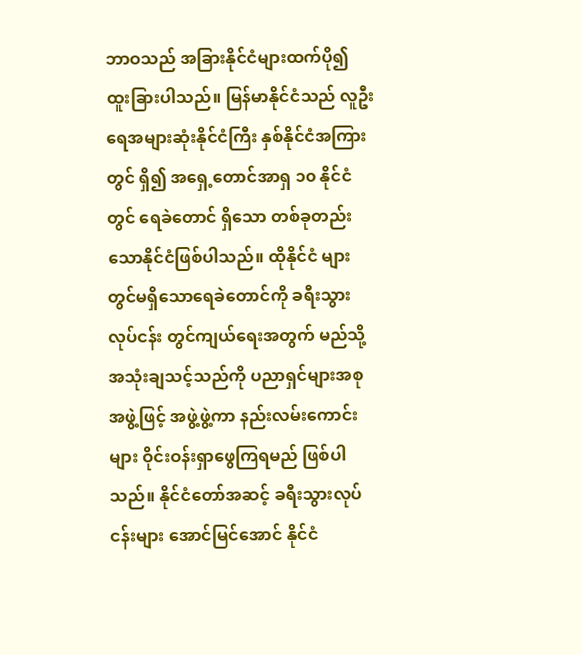ဘာဝသည် အခြားနိုင်ငံများထက်ပို၍ ထူးခြားပါသည်။ မြန်မာနိုင်ငံသည် လူဦးရေအများဆုံးနိုင်ငံကြီး နှစ်နိုင်ငံအကြားတွင် ရှိ၍ အရှေ့တောင်အာရှ ၁၀ နိုင်ငံတွင် ရေခဲတောင် ရှိသော တစ်ခုတည်းသောနိုင်ငံဖြစ်ပါသည်။ ထိုနိုင်ငံ များတွင်မရှိသောရေခဲတောင်ကို ခရီးသွားလုပ်ငန်း တွင်ကျယ်ရေးအတွက် မည်သို့အသုံးချသင့်သည်ကို ပညာရှင်များအစုအဖွဲ့ဖြင့် အဖွဲ့ဖွဲ့ကာ နည်းလမ်းကောင်းများ ဝိုင်းဝန်းရှာဖွေကြရမည် ဖြစ်ပါသည်။ နိုင်ငံတော်အဆင့် ခရီးသွားလုပ်ငန်းများ အောင်မြင်အောင် နိုင်ငံ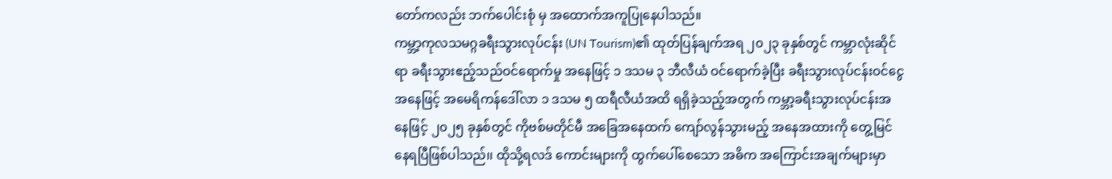တော်ကလည်း ဘက်ပေါင်းစုံ မှ အထောက်အကူပြုနေပါသည်။
ကမ္ဘာ့ကုလသမဂ္ဂခရီးသွားလုပ်ငန်း (UN Tourism)၏ ထုတ်ပြန်ချက်အရ ၂၀၂၃ ခုနှစ်တွင် ကမ္ဘာလုံးဆိုင်ရာ ခရီးသွားဧည့်သည်ဝင်ရောက်မှု အနေဖြင့် ၁ ဒသမ ၃ ဘီလီယံ ဝင်ရောက်ခဲ့ပြီး ခရီးသွားလုပ်ငန်းဝင်ငွေအနေဖြင့် အမေရိကန်ဒေါ်လာ ၁ ဒသမ ၅ ထရီလီယံအထိ ရရှိခဲ့သည့်အတွက် ကမ္ဘာ့ခရီးသွားလုပ်ငန်းအနေဖြင့် ၂၀၂၅ ခုနှစ်တွင် ကိုဗစ်မတိုင်မီ အခြေအနေထက် ကျော်လွန်သွားမည့် အနေအထားကို တွေ့မြင်နေရပြီဖြစ်ပါသည်၊၊ ထိုသို့ရလဒ် ကောင်းများကို ထွက်ပေါ်စေသော အဓိက အကြောင်းအချက်များမှာ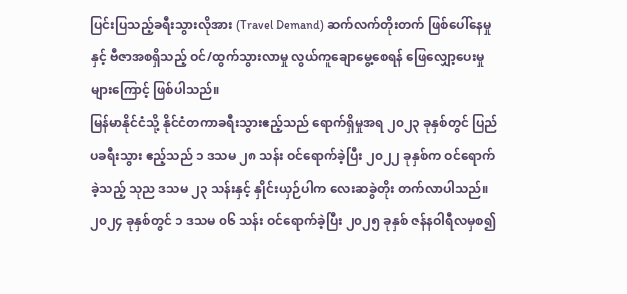ပြင်းပြသည့်ခရီးသွားလိုအား (Travel Demand) ဆက်လက်တိုးတက် ဖြစ်ပေါ်နေမှုနှင့် ဗီဇာအစရှိသည့် ဝင်/ထွက်သွားလာမှု လွယ်ကူချောမွေ့စေရန် ဖြေလျှော့ပေးမှုများကြောင့် ဖြစ်ပါသည်။
မြန်မာနိုင်ငံသို့ နိုင်ငံတကာခရီးသွားဧည့်သည် ရောက်ရှိမှုအရ ၂၀၂၃ ခုနှစ်တွင် ပြည်ပခရီးသွား ဧည့်သည် ၁ ဒသမ ၂၈ သန်း ဝင်ရောက်ခဲ့ပြီး ၂၀၂၂ ခုနှစ်က ဝင်ရောက်ခဲ့သည့် သုည ဒသမ ၂၃ သန်းနှင့် နှိုင်းယှဉ်ပါက လေးဆခွဲတိုး တက်လာပါသည်။ ၂၀၂၄ ခုနှစ်တွင် ၁ ဒသမ ၀၆ သန်း ဝင်ရောက်ခဲ့ပြီး ၂၀၂၅ ခုနှစ် ဇန်နဝါရီလမှစ၍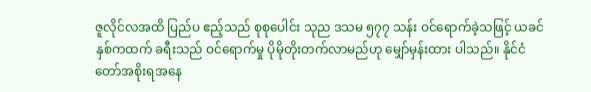ဇူလိုင်လအထိ ပြည်ပ ဧည့်သည် စုစုပေါင်း သုည ဒသမ ၅၇၇ သန်း ဝင်ရောက်ခဲ့သဖြင့် ယခင်နှစ်ကထက် ခရီးသည် ဝင်ရောက်မှု ပိုမိုတိုးတက်လာမည်ဟု မျှော်မှန်းထား ပါသည်။ နိုင်ငံတော်အစိုးရအနေ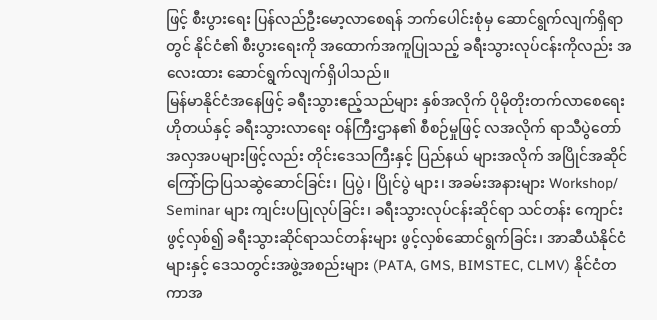ဖြင့် စီးပွားရေး ပြန်လည်ဦးမော့လာစေရန် ဘက်ပေါင်းစုံမှ ဆောင်ရွက်လျက်ရှိရာတွင် နိုင်ငံ၏ စီးပွားရေးကို အထောက်အကူပြုသည့် ခရီးသွားလုပ်ငန်းကိုလည်း အလေးထား ဆောင်ရွက်လျက်ရှိပါသည်။
မြန်မာနိုင်ငံအနေဖြင့် ခရီးသွားဧည့်သည်များ နှစ်အလိုက် ပိုမိုတိုးတက်လာစေရေး ဟိုတယ်နှင့် ခရီးသွားလာရေး ဝန်ကြီးဌာန၏ စီစဉ်မှုဖြင့် လအလိုက် ရာသီပွဲတော် အလှအပများဖြင့်လည်း တိုင်းဒေသကြီးနှင့် ပြည်နယ် များအလိုက် အပြိုင်အဆိုင် ကြော်ငြာပြသဆွဲဆောင်ခြင်း၊ ပြပွဲ၊ ပြိုင်ပွဲ များ၊ အခမ်းအနားများ Workshop/ Seminar များ ကျင်းပပြုလုပ်ခြင်း၊ ခရီးသွားလုပ်ငန်းဆိုင်ရာ သင်တန်း ကျောင်းဖွင့်လှစ်၍ ခရီးသွားဆိုင်ရာသင်တန်းများ ဖွင့်လှစ်ဆောင်ရွက်ခြင်း၊ အာဆီယံနိုင်ငံများနှင့် ဒေသတွင်းအဖွဲ့အစည်းများ (PATA, GMS, BIMSTEC, CLMV) နိုင်ငံတကာအ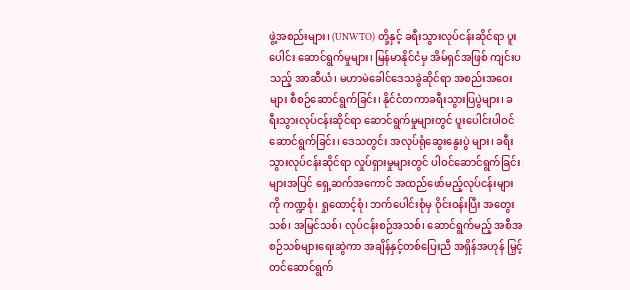ဖွဲ့အစည်းများ၊ (UNWTO) တို့နှင့် ခရီးသွားလုပ်ငန်းဆိုင်ရာ ပူးပေါင်း ဆောင်ရွက်မှုများ၊ မြန်မာနိုင်ငံမှ အိမ်ရှင်အဖြစ် ကျင်းပသည့် အာဆီယံ၊ မဟာမဲခေါင်ဒေသခွဲဆိုင်ရာ အစည်းအဝေးများ စီစဉ်ဆောင်ရွက်ခြင်း၊ နိုင်ငံတကာခရီးသွားပြပွဲများ၊ ခရီးသွားလုပ်ငန်းဆိုင်ရာ ဆောင်ရွက်မှုများတွင် ပူးပေါင်းပါဝင်ဆောင်ရွက်ခြင်း၊ ဒေသတွင်း အလုပ်ရုံဆွေးနွေးပွဲ များ၊ ခရီးသွားလုပ်ငန်းဆိုင်ရာ လှုပ်ရှားမှုများတွင် ပါဝင်ဆောင်ရွက်ခြင်းများအပြင် ရှေ့ဆက်အကောင် အထည်ဖော်မည့်လုပ်ငန်းများကို ကဏ္ဍစုံ၊ ရှုထောင့်စုံ၊ ဘက်ပေါင်းစုံမှ ဝိုင်းဝန်းပြီး အတွေးသစ်၊ အမြင်သစ်၊ လုပ်ငန်းစဉ်အသစ်၊ ဆောင်ရွက်မည့် အစီအစဉ်သစ်များရေးဆွဲကာ အချိန်နှင့်တစ်ပြေးညီ အရှိန်အဟုန် မြှင့်တင်ဆောင်ရွက်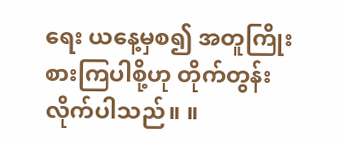ရေး ယနေ့မှစ၍ အတူကြိုးစားကြပါစို့ဟု တိုက်တွန်းလိုက်ပါသည်။ ။